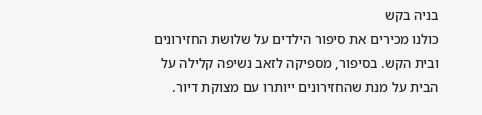בניה בקש
כולנו מכירים את סיפור הילדים על שלושת החזירונים ובית הקש. בסיפור, מספיקה לזאב נשיפה קלילה על הבית על מנת שהחזירונים ייותרו עם מצוקת דיור.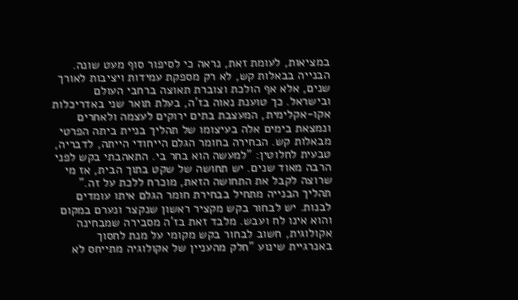במציאות, לעומת זאת, נראה כי לסיפור סוף מעט שונה. הבנייה בבאלות קש, לא רק מספקת עמידות ויציבות לאורך שנים, אלא אף הולכת וצוברת תאוצה ברחבי העולם ובישראל. כך טוענת נאוה בז'ה, בעלת תואר שני באדריכלות אקו-אקלימית, המעצבת בתים ירוקים לעצמה ולאחרים ונמצאת בימים אלה בעיצומו של תהליך בניית ביתה הפרטי מבאלות קש. הבחירה בחומר הגלם הייחודי הייתה, לדבריה, טבעית לחלוטין: "למעשה הוא בחר בי. התאהבתי בקש לפני הרבה מאוד שנים. יש תחושה של שקט בתוך הבית, אז מי שרוצה לקבל את התחושה הזאת, מוכרח ללכת על זה."
תהליך הבנייה מתחיל בבחירת חומר הגלם איתו עומדים לבנות. יש לבחור בקש מקציר ראשון שנקצר ונערם במקום והוא אינו לח ועבש. מלבד זאת בז'ה מסבירה שמבחינה אקולוגית, חשוב לבחור בקש מקומי על מנת לחסוך באנרגיית שינוע "חלק מהעניין של אקולוגיה מתייחס לא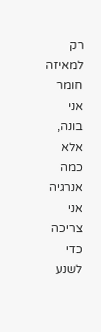רק למאיזה חומר אני בונה, אלא כמה אנרגיה אני צריכה כדי לשנע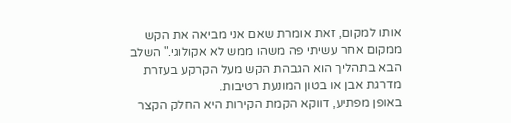אותו למקום, זאת אומרת שאם אני מביאה את הקש ממקום אחר עשיתי פה משהו ממש לא אקולוגי." השלב הבא בתהליך הוא הגבהת הקש מעל הקרקע בעזרת מדרגת אבן או בטון המונעת רטיבות.
באופן מפתיע, דווקא הקמת הקירות היא החלק הקצר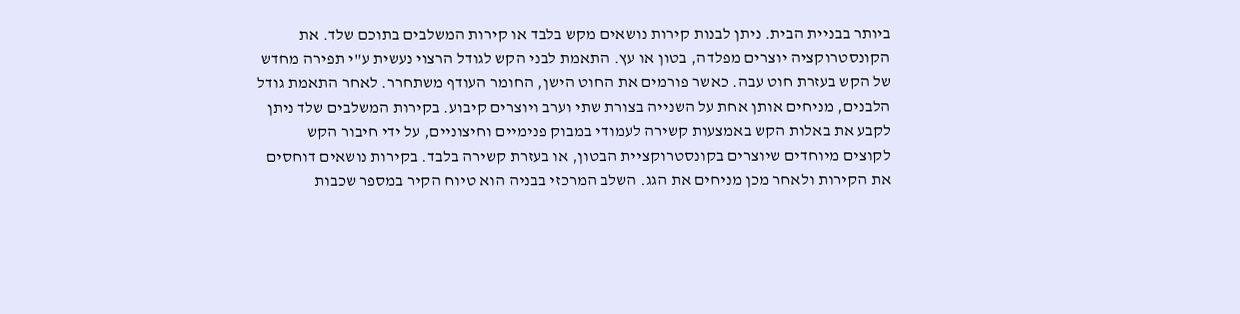ביותר בבניית הבית. ניתן לבנות קירות נושאים מקש בלבד או קירות המשלבים בתוכם שלד. את הקונסטרוקציה יוצרים מפלדה, בטון או עץ. התאמת לבני הקש לגודל הרצוי נעשית ע"י תפירה מחדש של הקש בעזרת חוט עבה. כאשר פורמים את החוט הישן, החומר העודף משתחרר. לאחר התאמת גודל הלבנים, מניחים אותן אחת על השנייה בצורת שתי וערב ויוצרים קיבוע. בקירות המשלבים שלד ניתן לקבע את באלות הקש באמצעות קשירה לעמודי במבוק פנימיים וחיצוניים, על ידי חיבור הקש לקוצים מיוחדים שיוצרים בקונסטרוקציית הבטון, או בעזרת קשירה בלבד. בקירות נושאים דוחסים את הקירות ולאחר מכן מניחים את הגג. השלב המרכזי בבניה הוא טיוח הקיר במספר שכבות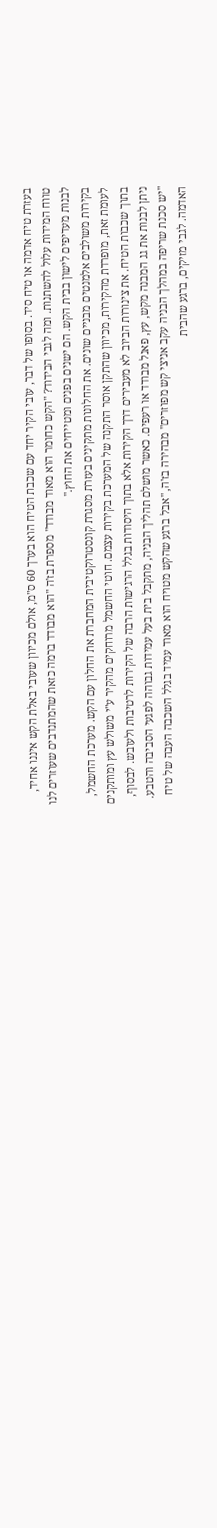בעזרת טיח אדמה או טיח סיד. בסופו של דבר, עובי הקיר יחד עם שכבת הטיח הוא בערך 60 ס"מ, אולם מכיוון שעובי באלת הקש איננו אחיד, טווח המידות עלול להשתנות. ומה לגבי הבידוד? "הקש כחומר הוא מאוד מבודד" מספרת בז'ה "הוא מבודד ברמה כזאת שהמתנדבים שעוזרים לנו לבנות מעדיפים לישון בבית הקש. הם ישנים בפנים ומטייחים את החוץ."
בקירות משולבים אלמנטים מבניים שונים. את החלונות מתקינים בעזרת מסגרת קונסטרוקטיבית המחברת את החלון עם הקש. מערכת החשמל, לעומת זאת, מופרדת מהקירות, מכיוון שהתקן אוסר התקנה של המערכת בקירות עצמם. חוטי החשמל מרוחקים מהקיר ע"י משולש עץ ומותקנים בתוך שכבות הטיח. את צינורות הביוב לא מעבירים דרך הקירות אלא בתוך היסודות בגלל הרגישות הרבה של הקירות לרטיבות ולעובש. לבסוף, ניתן לבנות את גג המבנה מקש, עץ, פאנל מבודד או רעפים. כאשר מושלם תהליך הבניה, מתקבל בית בעל עמידות גבוהה לפגעי הסביבה והטבע. "יש סכנת שריפה במהלך הבניה עקב אניצי קש מפוזרים" מבהירה בז'ה, "אבל ברגע שהקש מטויח הוא מאוד עמיד בגלל השכבה העבה של טיח האדמה. לגבי מזיקים, ברגע שהבית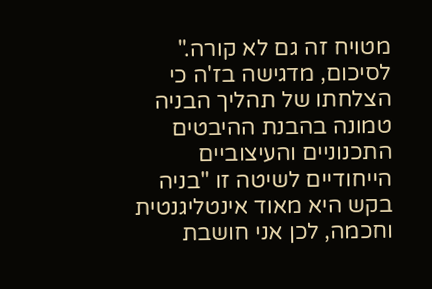מטויח זה גם לא קורה."
לסיכום, מדגישה בז'ה כי הצלחתו של תהליך הבניה טמונה בהבנת ההיבטים התכנוניים והעיצוביים הייחודיים לשיטה זו "בניה בקש היא מאוד אינטליגנטית וחכמה, לכן אני חושבת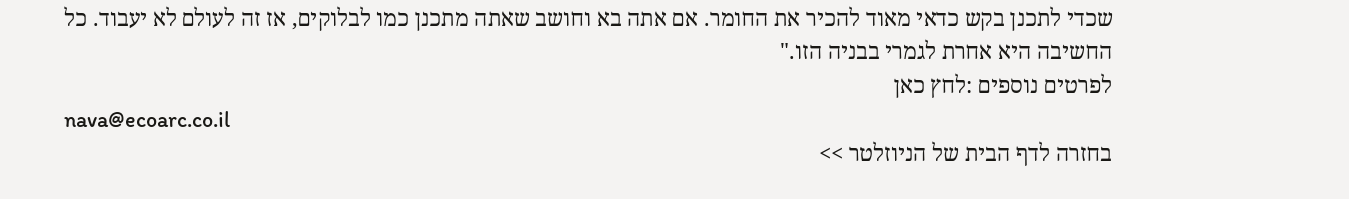שכדי לתכנן בקש כדאי מאוד להכיר את החומר. אם אתה בא וחושב שאתה מתכנן כמו לבלוקים, אז זה לעולם לא יעבוד. כל החשיבה היא אחרת לגמרי בבניה הזו."
לפרטים נוספים :לחץ כאן
nava@ecoarc.co.il
בחזרה לדף הבית של הניוזלטר >>